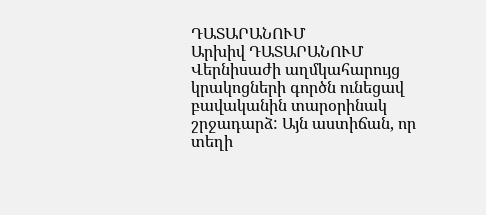ԴԱՏԱՐԱՆՈՒՄ
Արխիվ ԴԱՏԱՐԱՆՈՒՄ
Վերնիսաժի աղմկահարույց կրակոցների գործն ունեցավ բավականին տարօրինակ շրջադարձ: Այն աստիճան, որ տեղի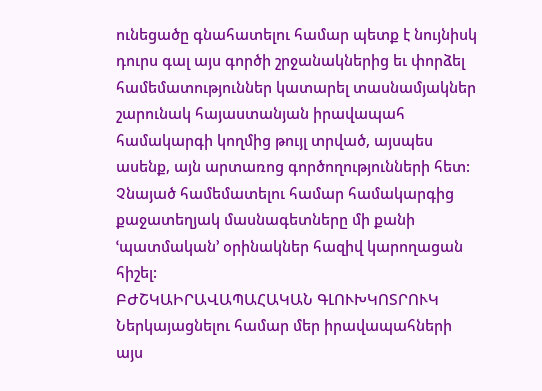ունեցածը գնահատելու համար պետք է նույնիսկ դուրս գալ այս գործի շրջանակներից եւ փորձել համեմատություններ կատարել տասնամյակներ շարունակ հայաստանյան իրավապահ համակարգի կողմից թույլ տրված, այսպես ասենք, այն արտառոց գործողությունների հետ: Չնայած համեմատելու համար համակարգից քաջատեղյակ մասնագետները մի քանի ՙպատմական՚ օրինակներ հազիվ կարողացան հիշել:
ԲԺՇԿԱԻՐԱՎԱՊԱՀԱԿԱՆ ԳԼՈՒԽԿՈՏՐՈՒԿ
Ներկայացնելու համար մեր իրավապահների այս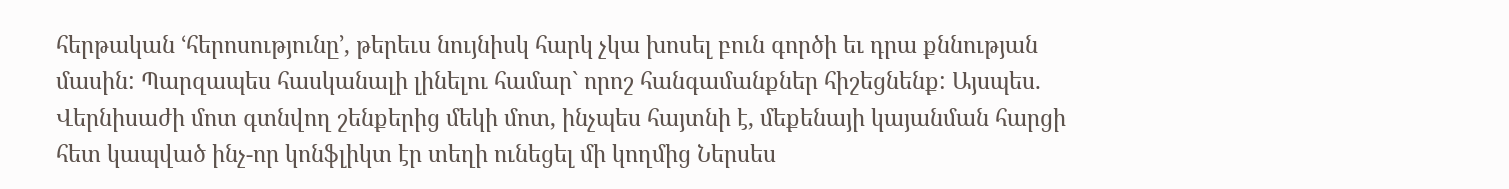հերթական ՙհերոսությունը՚, թերեւս նույնիսկ հարկ չկա խոսել բուն գործի եւ դրա քննության մասին: Պարզապես հասկանալի լինելու համար` որոշ հանգամանքներ հիշեցնենք: Այսպես. Վերնիսաժի մոտ գտնվող շենքերից մեկի մոտ, ինչպես հայտնի է, մեքենայի կայանման հարցի հետ կապված ինչ-որ կոնֆլիկտ էր տեղի ունեցել մի կողմից Ներսես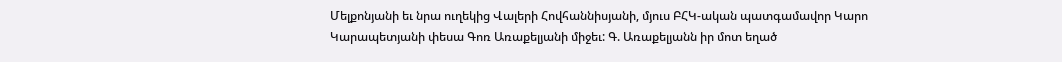Մելքոնյանի եւ նրա ուղեկից Վալերի Հովհաննիսյանի, մյուս ԲՀԿ-ական պատգամավոր Կարո Կարապետյանի փեսա Գոռ Առաքելյանի միջեւ: Գ. Առաքելյանն իր մոտ եղած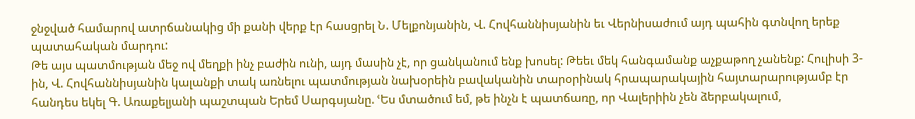ջնջված համարով ատրճանակից մի քանի վերք էր հասցրել Ն. Մելքոնյանին, Վ. Հովհաննիսյանին եւ Վերնիսաժում այդ պահին գտնվող երեք պատահական մարդու:
Թե այս պատմության մեջ ով մեղքի ինչ բաժին ունի, այդ մասին չէ, որ ցանկանում ենք խոսել: Թեեւ մեկ հանգամանք աչքաթող չանենք: Հուլիսի 3-ին, Վ. Հովհաննիսյանին կալանքի տակ առնելու պատմության նախօրեին բավականին տարօրինակ հրապարակային հայտարարությամբ էր հանդես եկել Գ. Առաքելյանի պաշտպան Երեմ Սարգսյանը. ՙԵս մտածում եմ, թե ինչն է պատճառը, որ Վալերիին չեն ձերբակալում,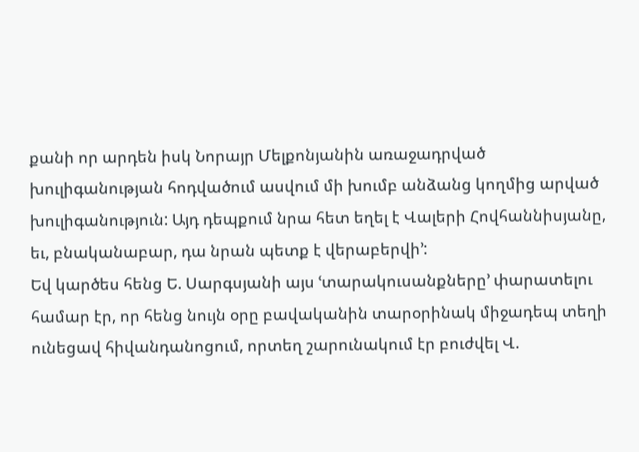քանի որ արդեն իսկ Նորայր Մելքոնյանին առաջադրված խուլիգանության հոդվածում ասվում մի խումբ անձանց կողմից արված խուլիգանություն: Այդ դեպքում նրա հետ եղել է Վալերի Հովհաննիսյանը, եւ, բնականաբար, դա նրան պետք է վերաբերվի՚:
Եվ կարծես հենց Ե. Սարգսյանի այս ՙտարակուսանքները՚ փարատելու համար էր, որ հենց նույն օրը բավականին տարօրինակ միջադեպ տեղի ունեցավ հիվանդանոցում, որտեղ շարունակում էր բուժվել Վ.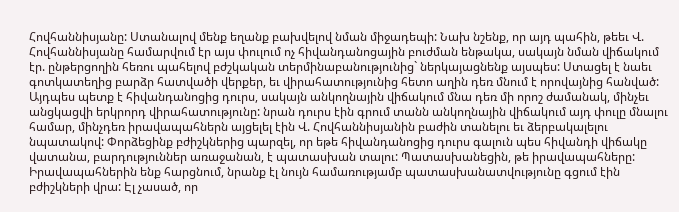Հովհաննիսյանը: Ստանալով մենք եղանք բախվելով նման միջադեպի: Նախ նշենք, որ այդ պահին, թեեւ Վ. Հովհաննիսյանը համարվում էր այս փուլում ոչ հիվանդանոցային բուժման ենթակա, սակայն նման վիճակում էր. ընթերցողին հեռու պահելով բժշկական տերմինաբանությունից` ներկայացնենք այսպես: Ստացել է նաեւ գոտկատեղից բարձր հատվածի վերքեր, եւ վիրահատությունից հետո աղին դեռ մնում է որովայնից հանված: Այդպես պետք է հիվանդանոցից դուրս, սակայն անկողնային վիճակում մնա դեռ մի որոշ ժամանակ, մինչեւ անցկացվի երկրորդ վիրահատությունը: նրան դուրս էին գրում տանն անկողնային վիճակում այդ փուլը մնալու համար, մինչդեռ իրավապահներն այցելել էին Վ. Հովհաննիսյանին բաժին տանելու եւ ձերբակալելու նպատակով: Փորձեցինք բժիշկներից պարզել, որ եթե հիվանդանոցից դուրս գալուն պես հիվանդի վիճակը վատանա, բարդություններ առաջանան, է պատասխան տալու: Պատասխանեցին, թե իրավապահները: Իրավապահներին ենք հարցնում, նրանք էլ նույն համառությամբ պատասխանատվությունը գցում էին բժիշկների վրա: Էլ չասած, որ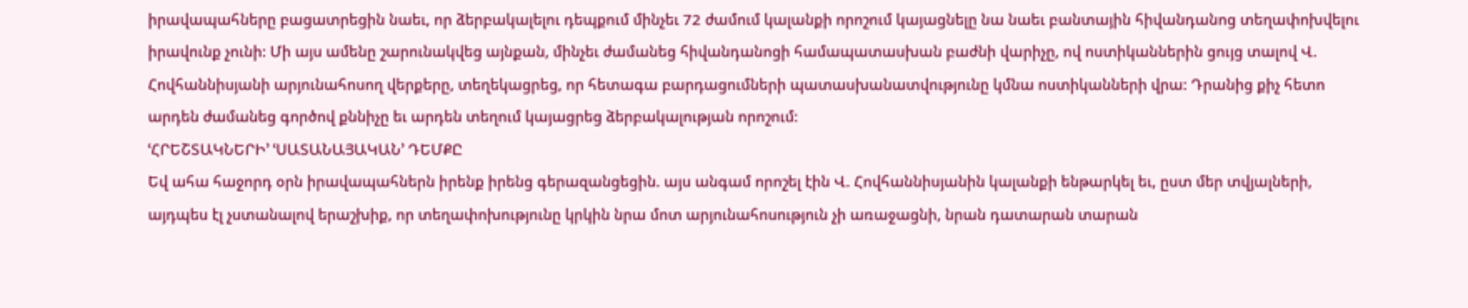իրավապահները բացատրեցին նաեւ, որ ձերբակալելու դեպքում մինչեւ 72 ժամում կալանքի որոշում կայացնելը նա նաեւ բանտային հիվանդանոց տեղափոխվելու իրավունք չունի: Մի այս ամենը շարունակվեց այնքան, մինչեւ ժամանեց հիվանդանոցի համապատասխան բաժնի վարիչը, ով ոստիկաններին ցույց տալով Վ. Հովհաննիսյանի արյունահոսող վերքերը, տեղեկացրեց, որ հետագա բարդացումների պատասխանատվությունը կմնա ոստիկանների վրա: Դրանից քիչ հետո արդեն ժամանեց գործով քննիչը եւ արդեն տեղում կայացրեց ձերբակալության որոշում:
ՙՀՐԵՇՏԱԿՆԵՐԻ՚ ՙՍԱՏԱՆԱՅԱԿԱՆ՚ ԴԵՄՔԸ
Եվ ահա հաջորդ օրն իրավապահներն իրենք իրենց գերազանցեցին. այս անգամ որոշել էին Վ. Հովհաննիսյանին կալանքի ենթարկել եւ, ըստ մեր տվյալների, այդպես էլ չստանալով երաշխիք, որ տեղափոխությունը կրկին նրա մոտ արյունահոսություն չի առաջացնի, նրան դատարան տարան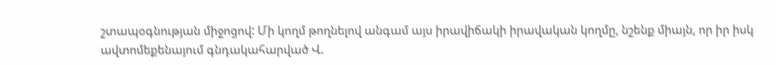շտապօգնության միջոցով: Մի կողմ թողնելով անգամ այս իրավիճակի իրավական կողմը, նշենք միայն, որ իր իսկ ավտոմեքենայում գնդակահարված Վ.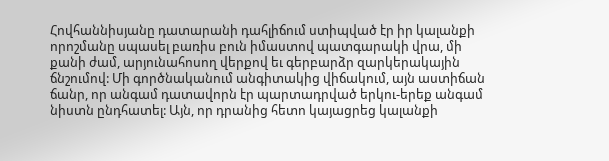Հովհաննիսյանը դատարանի դահլիճում ստիպված էր իր կալանքի որոշմանը սպասել բառիս բուն իմաստով պատգարակի վրա, մի քանի ժամ, արյունահոսող վերքով եւ գերբարձր զարկերակային ճնշումով: Մի գործնականում անգիտակից վիճակում, այն աստիճան ճանր, որ անգամ դատավորն էր պարտադրված երկու-երեք անգամ նիստն ընդհատել: Այն, որ դրանից հետո կայացրեց կալանքի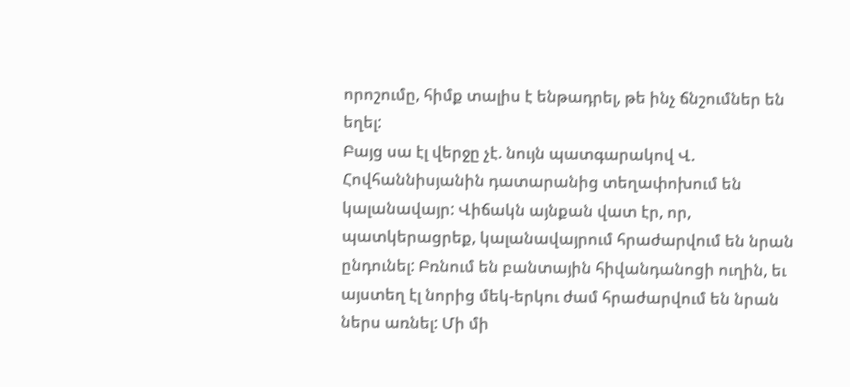որոշումը, հիմք տալիս է ենթադրել, թե ինչ ճնշումներ են եղել:
Բայց սա էլ վերջը չէ. նույն պատգարակով Վ. Հովհաննիսյանին դատարանից տեղափոխում են կալանավայր: Վիճակն այնքան վատ էր, որ, պատկերացրեք, կալանավայրում հրաժարվում են նրան ընդունել: Բռնում են բանտային հիվանդանոցի ուղին, եւ այստեղ էլ նորից մեկ-երկու ժամ հրաժարվում են նրան ներս առնել: Մի մի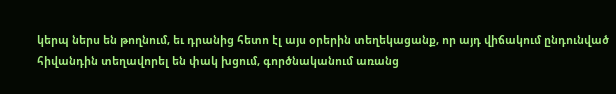կերպ ներս են թողնում, եւ դրանից հետո էլ այս օրերին տեղեկացանք, որ այդ վիճակում ընդունված հիվանդին տեղավորել են փակ խցում, գործնականում առանց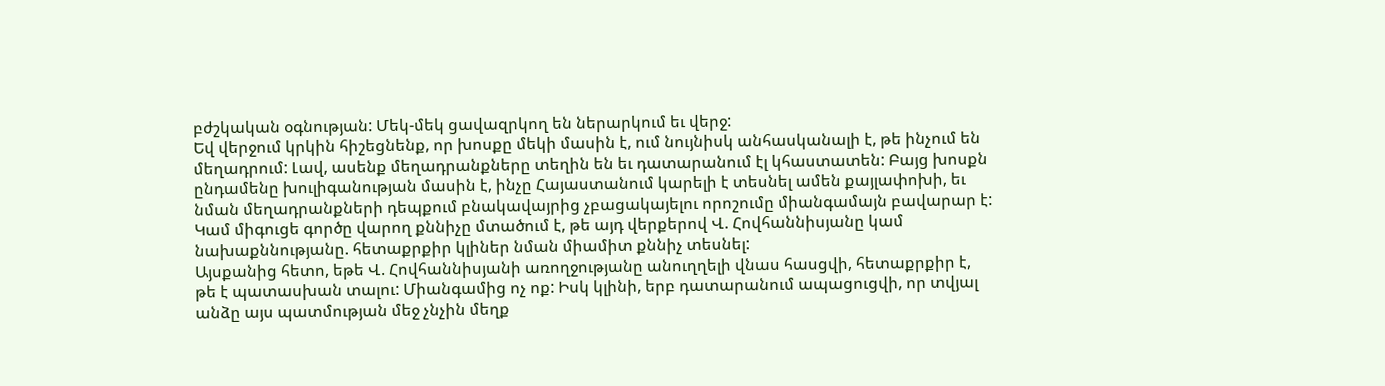բժշկական օգնության: Մեկ-մեկ ցավազրկող են ներարկում եւ վերջ:
Եվ վերջում կրկին հիշեցնենք, որ խոսքը մեկի մասին է, ում նույնիսկ անհասկանալի է, թե ինչում են մեղադրում: Լավ, ասենք մեղադրանքները տեղին են եւ դատարանում էլ կհաստատեն: Բայց խոսքն ընդամենը խուլիգանության մասին է, ինչը Հայաստանում կարելի է տեսնել ամեն քայլափոխի, եւ նման մեղադրանքների դեպքում բնակավայրից չբացակայելու որոշումը միանգամայն բավարար է: Կամ միգուցե գործը վարող քննիչը մտածում է, թե այդ վերքերով Վ. Հովհաննիսյանը կամ նախաքննությանը. հետաքրքիր կլիներ նման միամիտ քննիչ տեսնել:
Այսքանից հետո, եթե Վ. Հովհաննիսյանի առողջությանը անուղղելի վնաս հասցվի, հետաքրքիր է, թե է պատասխան տալու: Միանգամից ոչ ոք: Իսկ կլինի, երբ դատարանում ապացուցվի, որ տվյալ անձը այս պատմության մեջ չնչին մեղք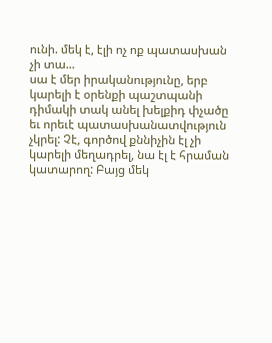ունի. մեկ է, էլի ոչ ոք պատասխան չի տա...
սա է մեր իրականությունը, երբ կարելի է օրենքի պաշտպանի դիմակի տակ անել խելքիդ փչածը եւ որեւէ պատասխանատվություն չկրել: Չէ, գործով քննիչին էլ չի կարելի մեղադրել, նա էլ է հրաման կատարող: Բայց մեկ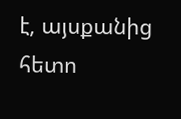է, այսքանից հետո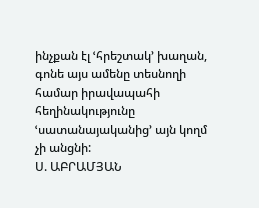ինչքան էլ ՙհրեշտակ՚ խաղան, գոնե այս ամենը տեսնողի համար իրավապահի հեղինակությունը ՙսատանայականից՚ այն կողմ չի անցնի:
Ս. ԱԲՐԱՄՅԱՆ